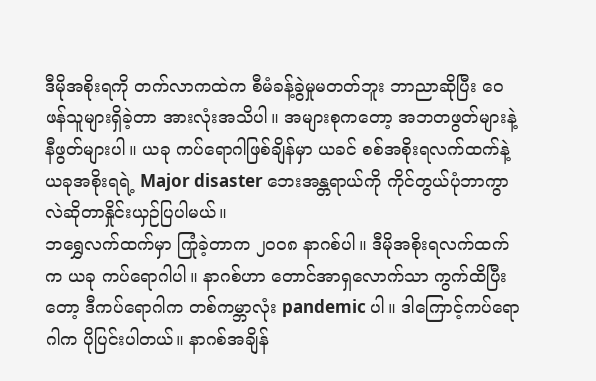ဒီမိုအစိုးရကို တက်လာကထဲက စီမံခန့်ခွဲမှုမတတ်ဘူး ဘာညာဆိုပြီး ဝေဖန်သူများရှိခဲ့တာ အားလုံးအသိပါ။ အများစုကတော့ အဘတဖွတ်များနဲ့ နီဖွတ်များပါ။ ယခု ကပ်ရောဂါဖြစ်ချိန်မှာ ယခင် စစ်အစိုးရလက်ထက်နဲ့ ယခုအစိုးရရဲ့ Major disaster ဘေးအန္တရာယ်ကို ကိုင်တွယ်ပုံဘာကွာလဲဆိုတာနှိုင်းယှဉ်ပြပါမယ်။
ဘရွှေလက်ထက်မှာ ကြုံခဲ့တာက ၂၀၀၈ နာဂစ်ပါ။ ဒီမိုအစိုးရလက်ထက်က ယခု ကပ်ရောဂါပါ။ နာဂစ်ဟာ တောင်အာရှလောက်သာ ကွက်ထိပြီးတော့ ဒီကပ်ရောဂါက တစ်ကမ္ဘာလုံး pandemic ပါ။ ဒါကြောင့်ကပ်ရောဂါက ပိုပြင်းပါတယ်။ နာဂစ်အချိန်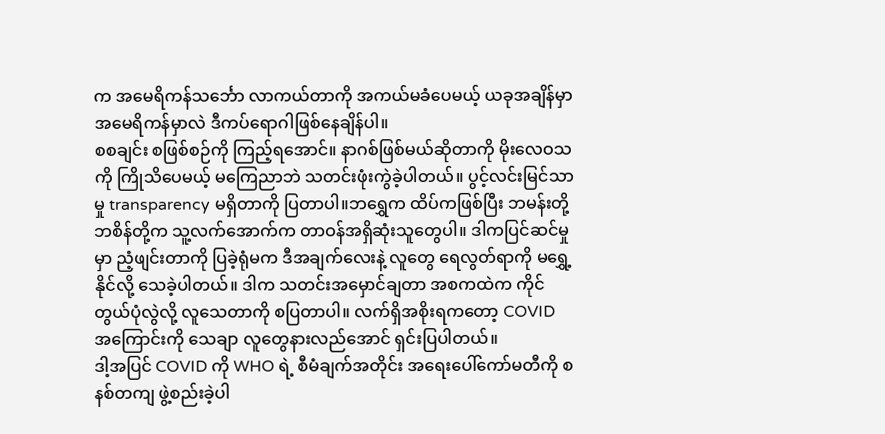က အမေရိကန်သင်္ဘော လာကယ်တာကို အကယ်မခံပေမယ့် ယခုအချိန်မှာ အမေရိကန်မှာလဲ ဒီကပ်ရောဂါဖြစ်နေချိန်ပါ။
စစချင်း စဖြစ်စဉ်ကို ကြည့်ရအောင်။ နာဂစ်ဖြစ်မယ်ဆိုတာကို မိုးလေဝသကို ကြိုသိပေမယ့် မကြေညာဘဲ သတင်းဖုံးကွဲခဲ့ပါတယ်။ ပွင့်လင်းမြင်သာမှု transparency မရှိတာကို ပြတာပါ။ဘရွှေက ထိပ်ကဖြစ်ပြီး ဘမန်းတို့ ဘစိန်တို့က သူ့လက်အောက်က တာဝန်အရှိဆုံးသူတွေပါ။ ဒါကပြင်ဆင်မှုမှာ ညံ့ဖျင်းတာကို ပြခဲ့ရုံမက ဒီအချက်လေးနဲ့ လူတွေ ရေလွတ်ရာကို မရွှေ့နိုင်လို့ သေခဲ့ပါတယ်။ ဒါက သတင်းအမှောင်ချတာ အစကထဲက ကိုင်တွယ်ပုံလွဲလို့ လူသေတာကို စပြတာပါ။ လက်ရှိအစိုးရကတော့ COVID အကြောင်းကို သေချာ လူတွေနားလည်အောင် ရှင်းပြပါတယ်။
ဒါ့အပြင် COVID ကို WHO ရဲ့ စီမံချက်အတိုင်း အရေးပေါ်ကော်မတီကို စနစ်တကျ ဖွဲ့စည်းခဲ့ပါ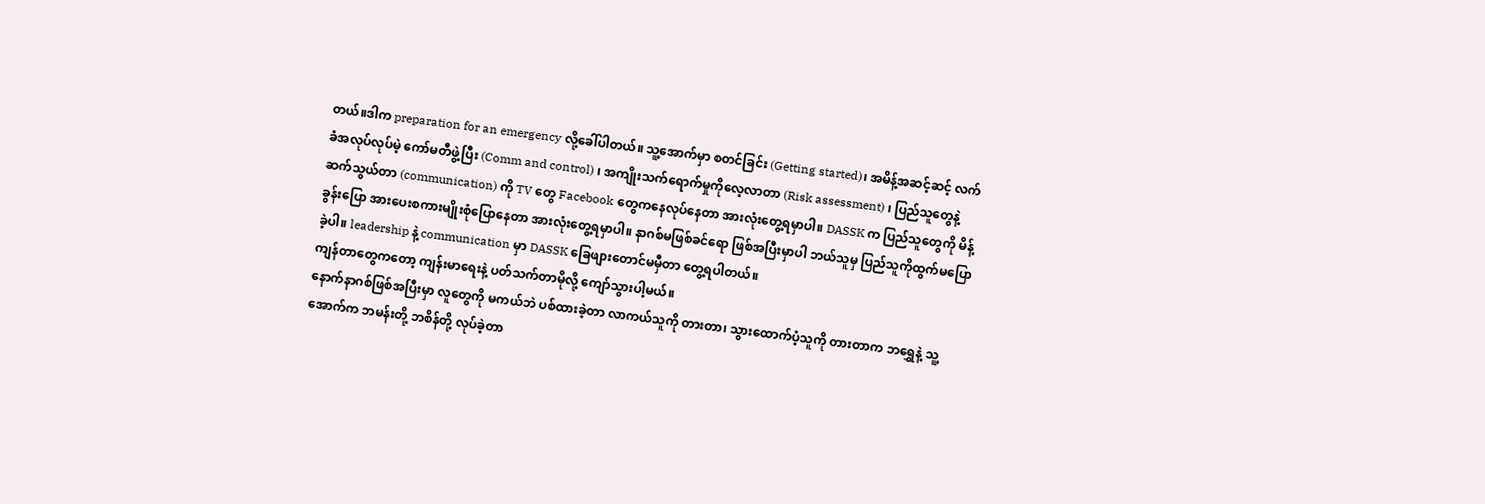တယ်။ဒါက preparation for an emergency လို့ခေါ်ပါတယ်။ သူ့အောက်မှာ စတင်ခြင်း (Getting started)၊ အမိန့်အဆင့်ဆင့် လက်ခံအလုပ်လုပ်မဲ့ ကော်မတီဖွဲ့ပြီး (Comm and control) ၊ အကျိုးသက်ရောက်မှုကိုလေ့လာတာ (Risk assessment) ၊ ပြည်သူတွေနဲ့ ဆက်သွယ်တာ (communication) ကို TV တွေ Facebook တွေကနေလုပ်နေတာ အားလုံးတွေ့ရမှာပါ။ DASSK က ပြည်သူတွေကို မိန့်ခွန်းပြော အားပေးစကားမျိုးစုံပြောနေတာ အားလုံးတွေ့ရမှာပါ။ နာဂစ်မဖြစ်ခင်ရော ဖြစ်အပြီးမှာပါ ဘယ်သူမှ ပြည်သူကိုထွက်မပြောခဲ့ပါ။ leadership နဲ့ communication မှာ DASSK ခြေဖျားတောင်မမှီတာ တွေ့ရပါတယ်။
ကျန်တာတွေကတော့ ကျန်းမာရေးနဲ့ ပတ်သက်တာမိုလို့ ကျော်သွားပါ့မယ်။
နောက်နာဂစ်ဖြစ်အပြီးမှာ လူတွေကို မကယ်ဘဲ ပစ်ထားခဲ့တာ လာကယ်သူကို တားတာ၊ သွားထောက်ပံ့သူကို တားတာက ဘရွှေနဲ့ သူ့အောက်က ဘမန်းတို့ ဘစိန်တို့ လုပ်ခဲ့တာ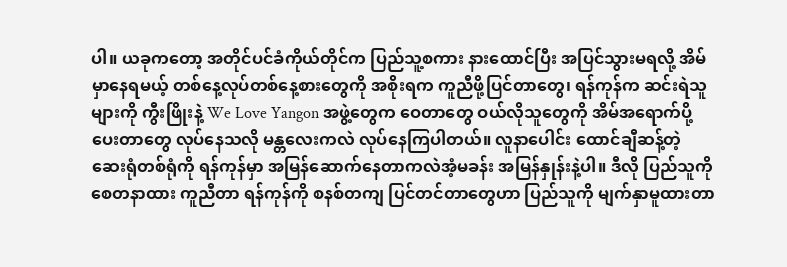ပါ။ ယခုကတော့ အတိုင်ပင်ခံကိုယ်တိုင်က ပြည်သူ့စကား နားထောင်ပြီး အပြင်သွားမရလို့ အိမ်မှာနေရမယ့် တစ်နေ့လုပ်တစ်နေ့စားတွေကို အစိုးရက ကူညီဖို့ပြင်တာတွေ၊ ရန်ကုန်က ဆင်းရဲသူများကို ကွီးဖြိုးနဲ့ We Love Yangon အဖွဲ့တွေက ဝေတာတွေ ဝယ်လိုသူတွေကို အိမ်အရောက်ပို့ပေးတာတွေ လုပ်နေသလို မန္တလေးကလဲ လုပ်နေကြပါတယ်။ လူနာပေါင်း ထောင်ချီဆန့်တဲ့ ဆေးရုံတစ်ရုံကို ရန်ကုန်မှာ အမြန်ဆောက်နေတာကလဲအံ့မခန်း အမြန်နှုန်းနဲ့ပါ။ ဒီလို ပြည်သူကို စေတနာထား ကူညီတာ ရန်ကုန်ကို စနစ်တကျ ပြင်တင်တာတွေဟာ ပြည်သူကို မျက်နှာမူထားတာ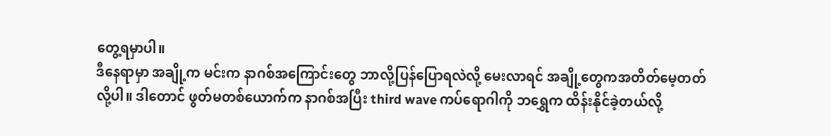တွေ့ရမှာပါ။
ဒီနေရာမှာ အချို့က မင်းက နာဂစ်အကြောင်းတွေ ဘာလို့ပြန်ပြောရလဲလို့ မေးလာရင် အချို့တွေကအတိတ်မေ့တတ်လို့ပါ။ ဒါတောင် ဖွတ်မတစ်ယောက်က နာဂစ်အပြီး third wave ကပ်ရောဂါကို ဘရွှေက ထိန်းနိုင်ခဲ့တယ်လို့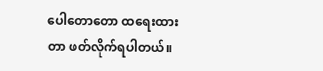ပေါတောတော ထရေးထားတာ ဖတ်လိုက်ရပါတယ်။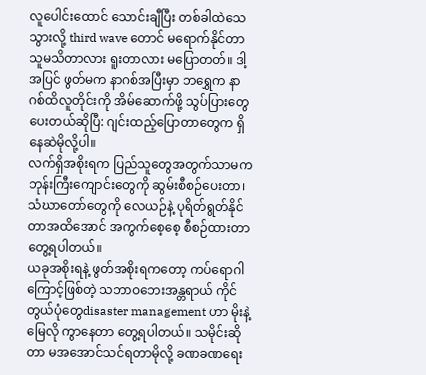လူပေါင်းထောင် သောင်းချီပြီး တစ်ခါထဲသေသွားလို့ third wave တောင် မရောက်နိုင်တာ သူမသိတာလား ရူးတာလား မပြောတတ်။ ဒါ့အပြင် ဖွတ်မက နာဂစ်အပြီးမှာ ဘရွှေက နာဂစ်ထိလူတိုင်းကို အိမ်ဆောက်ဖို့ သွပ်ပြားတွေပေးတယ်ဆိုပြီ: ဂျင်းထည့်ပြောတာတွေက ရှိနေဆဲမိုလို့ပါ။
လက်ရှိအစိုးရက ပြည်သူတွေအတွက်သာမက ဘုန်းကြီးကျောင်းတွေကို ဆွမ်းစီစဉ်ပေးတာ၊သံဃာတော်တွေကို လေယဉ်နဲ့ ပုရိတ်ရွတ်နိုင်တာအထိအောင် အကွက်စေ့စေ့ စီစဉ်ထားတာတွေ့ရပါတယ်။
ယခုအစိုးရနဲ့ ဖွတ်အစိုးရကတော့ ကပ်ရောဂါကြောင့်ဖြစ်တဲ့ သဘာဝဘေးအန္တရာယ် ကိုင်တွယ်ပုံတွေdisaster management ဟာ မိုးနဲ့ မြေလို ကွာနေတာ တွေ့ရပါတယ်။ သမိုင်းဆိုတာ မအအောင်သင်ရတာမိုလို့ ခဏခဏရေး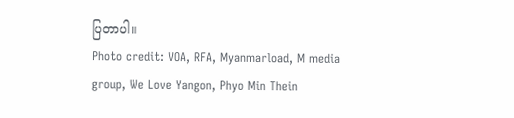ပြတာပါ။
Photo credit: VOA, RFA, Myanmarload, M media group, We Love Yangon, Phyo Min Thein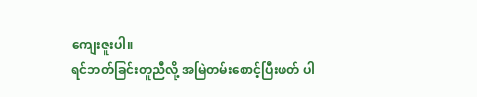ကျေးဇူးပါ။
ရင်ဘတ်ခြင်းတူညီလို့ အမြဲတမ်းစောင့်ပြီးဖတ် ပါ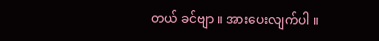တယ် ခင်ဗျာ ။ အားပေးလျက်ပါ ။